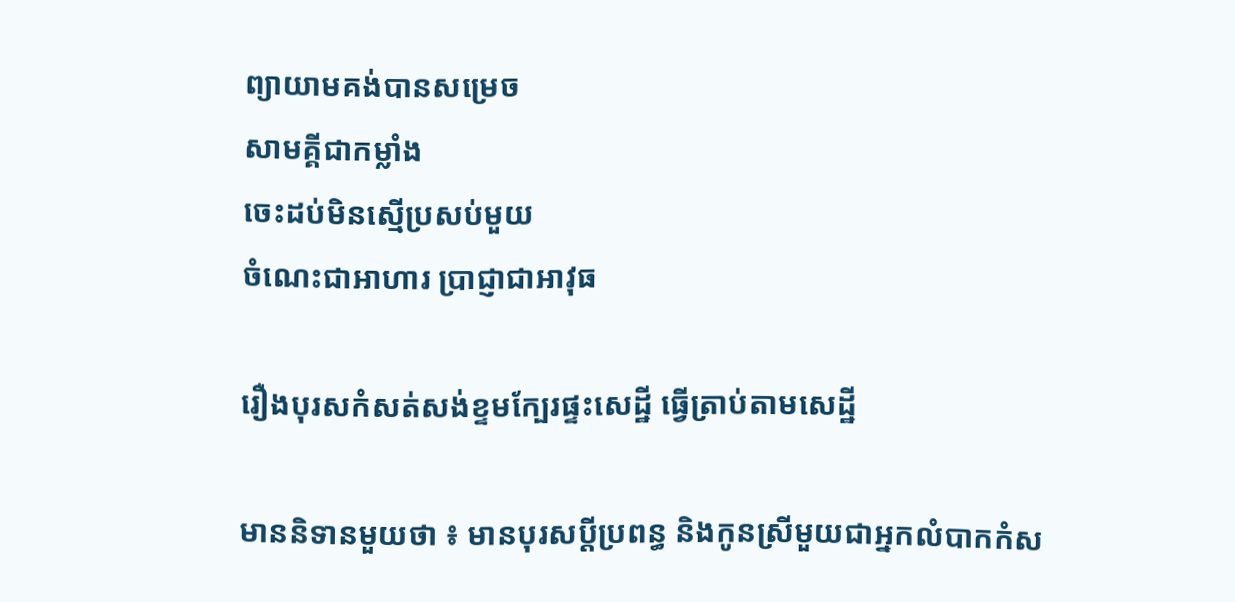ព្យាយាមគង់បានសម្រេច
សាមគ្គីជាកម្លាំង
ចេះដប់មិនស្មើប្រសប់មួយ
ចំណេះជាអាហារ ប្រាជ្ញាជាអាវុធ

រឿងបុរសកំសត់សង់ខ្ទមក្បែរផ្ទះសេដ្ឋី ធ្វើត្រាប់តាមសេដ្ឋី

មាននិទានមួយថា ៖ មានបុរសប្តីប្រពន្ធ និងកូនស្រីមួយជាអ្នកលំបាកកំស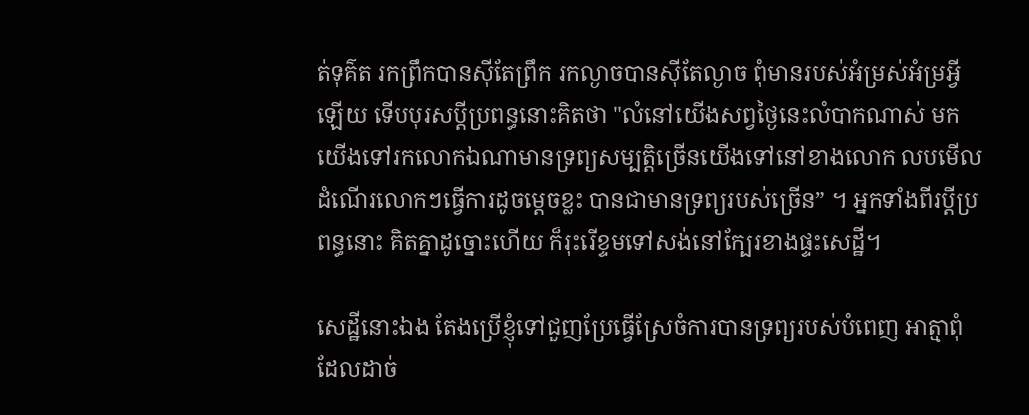ត់ទុគ៌ត រកព្រឹកបានស៊ីតែព្រឹក រកល្ងាចបានស៊ីតែល្ងាច ពុំមានរបស់អំម្រស់អំម្រអ្វីឡើយ ទើបបុរសប្តីប្រពន្ធនោះគិតថា "លំនៅយើងសព្វថ្ងៃនេះលំបាកណាស់ មកយើងទៅរកលោកឯណាមានទ្រព្យសម្បត្តិច្រើនយើងទៅនៅខាងលោក លបមើលដំណើរលោកៗធ្វើការដូចម្តេចខ្លះ បានជាមានទ្រព្យរបស់ច្រើន” ។ អ្នកទាំងពីរប្តីប្រពន្ធនោះ គិតគ្នាដូច្នោះហើយ ក៏រុះរើខ្ទមទៅសង់នៅក្បែរខាងផ្ទះសេដ្ឋី។

សេដ្ឋីនោះឯង តែងប្រើខ្ញុំទៅជួញប្រែធ្វើស្រែចំការបានទ្រព្យរបស់បំពេញ អាត្មាពុំដែលដាច់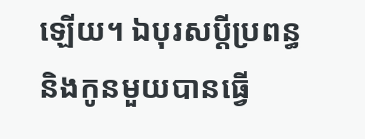ឡើយ។ ឯបុរសប្តីប្រពន្ធនិងកូនមួយបានធ្វើ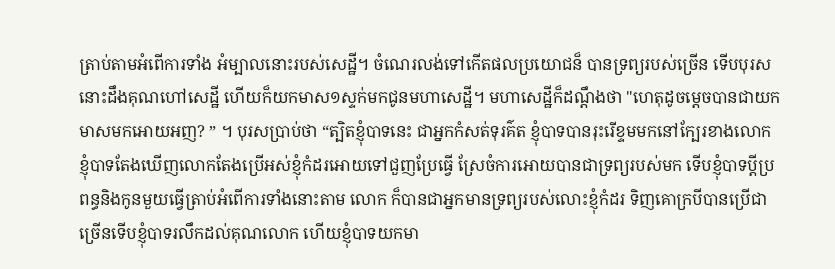ត្រាប់តាមអំពើការទាំង អំម្បាលនោះរបស់សេដ្ឋី។ ចំណេរលង់ទៅកើតផលប្រយោជន៏ បានទ្រព្យរបស់ច្រើន ទើបបុរសនោះដឹងគុណហៅសេដ្ឋី ហើយក៏យកមាស១ស្ទក់មកជូនមហាសេដ្ឋី។ មហាសេដ្ឋីក៏ដណ្តឹងថា "ហេតុដូចម្តេចបានជាយកមាសមកអោយអញ? ” ។ បុរសប្រាប់ថា “ត្បិតខ្ញុំបាទនេះ ជាអ្នកកំសត់ទុរគ៌ត ខ្ញុំបាទបានរុះរើខ្ទមមកនៅក្បែរខាងលោក ខ្ញុំបាទតែងឃើញលោកតែងប្រើអស់ខ្ញុំកំដរអោយទៅជួញប្រែធ្វើ ស្រែចំការអោយបានជាទ្រព្យរបស់មក ទើបខ្ញុំបាទប្តីប្រពន្ធនិងកូនមួយធ្វើត្រាប់អំពើការទាំងនោះតាម លោក ក៏បានជាអ្នកមានទ្រព្យរបស់លោះខ្ញុំកំដរ ទិញគោក្របីបានប្រើជាច្រើនទើបខ្ញុំបាទរលឹកដល់គុណលោក ហើយខ្ញុំបាទយកមា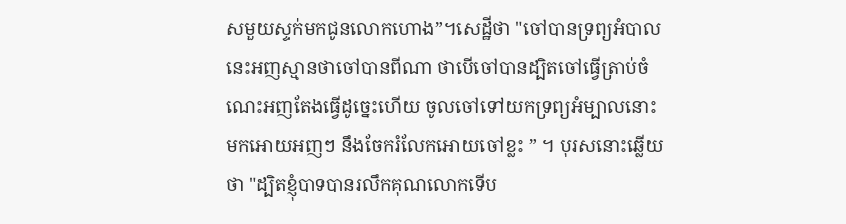សមួយស្ទក់មកជូនលោកហោង”។សេដ្ឋីថា "ចៅបានទ្រព្យអំបាលនេះអញស្មានថាចៅបានពីណា ថាបើចៅបានដ្បិតចៅធ្វើត្រាប់ចំណេះអញតែងធ្វើដូច្នេះហើយ ចូលចៅទៅយកទ្រព្យអំម្បាលនោះ មកអោយអញៗ នឹងចែករំលែកអោយចៅខ្លះ ” ។ បុរសនោះឆ្លើយថា "ដ្បិតខ្ញុំបាទបានរលឹកគុណលោកទើប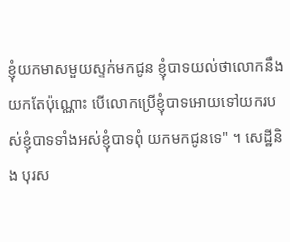ខ្ញុំយកមាសមួយស្ទក់មកជូន ខ្ញុំបាទយល់ថាលោកនឹង យកតែប៉ុណ្ណោះ បើលោកប្រើខ្ញុំបាទអោយទៅយករបស់ខ្ញុំបាទទាំងអស់ខ្ញុំបាទពុំ យកមកជូនទេ" ។ សេដ្ឋីនិង បុរស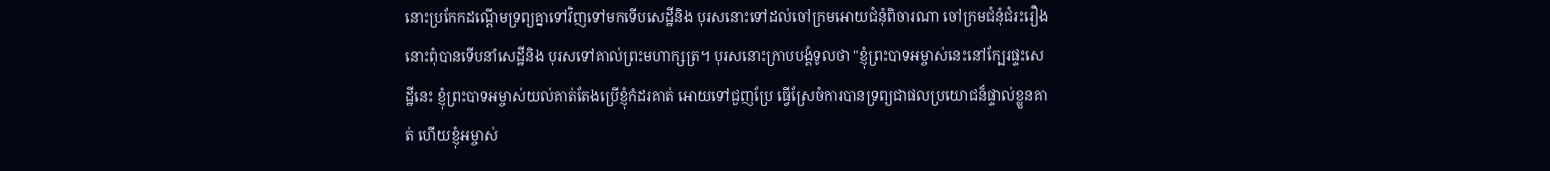នោះប្រកែកដណ្តើមទ្រព្យគ្នាទៅវិញទៅមកទើបសេដ្ឋីនិង បុរសនោះទៅដល់ចៅក្រមអោយជំនុំពិចារណា ចៅក្រមជំនុំជំរះរឿងនោះពុំបានទើបនាំសេដ្ឋីនិង បុរសទៅគាល់ព្រះមហាក្សត្រ។ បុរសនោះក្រាបបង្គំទូលថា "ខ្ញុំព្រះបាទអម្ចាស់នេះនៅក្បែរផ្ទះសេដ្ឋីនេះ ខ្ញុំព្រះបាទអម្ចាស់យល់គាត់តែងប្រើខ្ញុំកំដរគាត់ អោយទៅជួញប្រែ ធ្វើស្រែចំការបានទ្រព្យជាផលប្រយោជន៏ផ្ទាល់ខ្លួនគាត់ ហើយខ្ញុំអម្ចាស់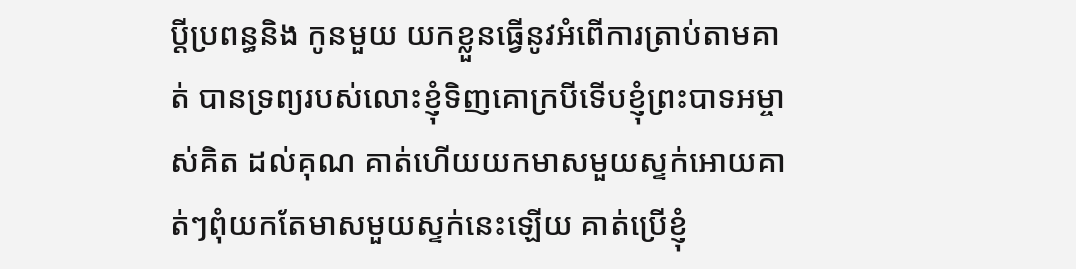ប្តីប្រពន្ធនិង កូនមួយ យកខ្លួនធ្វើនូវអំពើការត្រាប់តាមគាត់ បានទ្រព្យរបស់លោះខ្ញុំទិញគោក្របីទើបខ្ញុំព្រះបាទអម្ចាស់គិត ដល់គុណ គាត់ហើយយកមាសមួយស្ទក់អោយគាត់ៗពុំយកតែមាសមួយស្ទក់នេះឡើយ គាត់ប្រើខ្ញុំ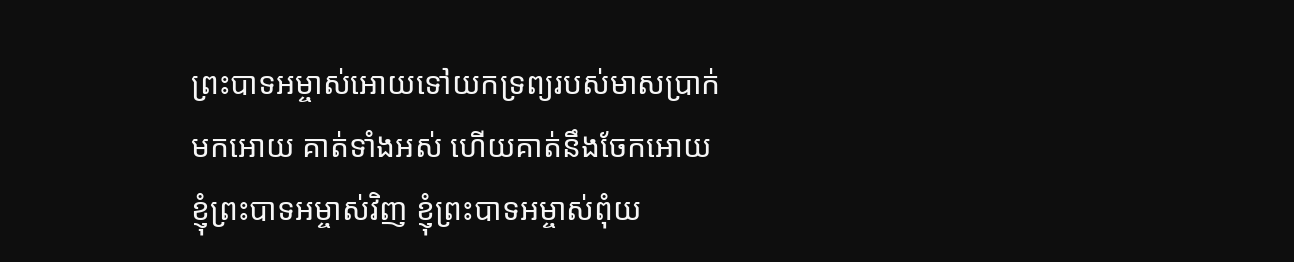ព្រះបាទអម្ចាស់អោយទៅយកទ្រព្យរបស់មាសប្រាក់មកអោយ គាត់ទាំងអស់ ហើយគាត់នឹងចែកអោយខ្ញុំព្រះបាទអម្ចាស់វិញ ខ្ញុំព្រះបាទអម្ចាស់ពុំយ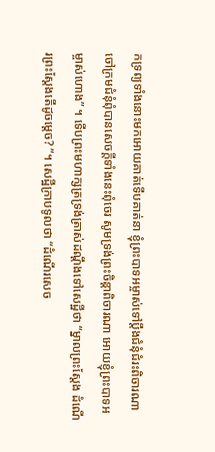កទ្រព្យទាំងនោះមកអោយគាត់ទើបគាត់នា ខ្ញុំព្រះបាទអម្ចាស់ទៅប្តឹងជំនុំជំរះពិចារណា ចៅក្រមជំនុំពុំបានសេចក្តីទាំងនេះពុំចេរ សូមទ្រង់ព្រះចិន្តាពិចារណា អោយខ្ញុំព្រះបាទអម្ចាស់ហោង” ។ ទើបព្រះមហាក្សត្រទ្រង់ត្រាស់ដណ្តឹងទៅសេដ្ឋីថា “ម្នាលព្រះស្តែង ដំណើរព្រះស្តែងតើដូចម្តេច? ”។ សេដ្ឋីក្រាបទូលថា “ដំណើរសេច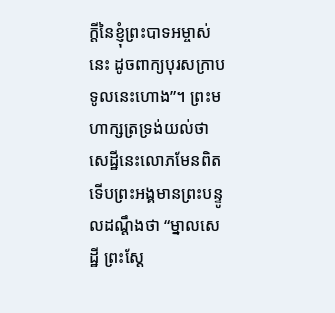ក្តីនៃខ្ញុំព្រះបាទអម្ចាស់នេះ ដូចពាក្យបុរសក្រាបទូលនេះហោង”។ ព្រះមហាក្សត្រទ្រង់យល់ថា សេដ្ឋីនេះលោភមែនពិត ទើបព្រះអង្គមានព្រះបន្ទូលដណ្តឹងថា “ម្នាលសេដ្ឋី ព្រះស្តែ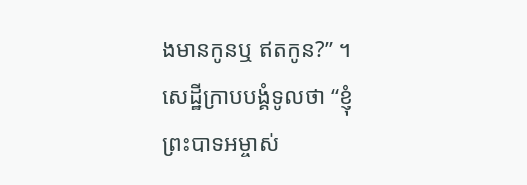ងមានកូនឬ ឥតកូន?” ។ សេដ្ឋីក្រាបបង្គំទូលថា “ខ្ញុំព្រះបាទអម្ចាស់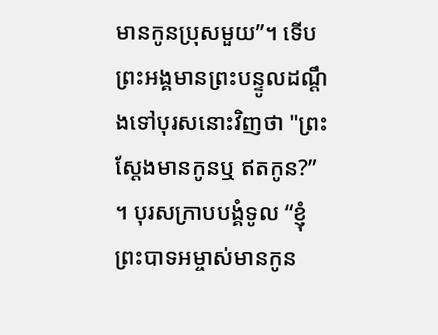មានកូនប្រុសមួយ”។ ទើបព្រះអង្គមានព្រះបន្ទូលដណ្តឹងទៅបុរសនោះវិញថា "ព្រះស្តែងមានកូនឬ ឥតកូន?” ។ បុរសក្រាបបង្គំទូល “ខ្ញុំព្រះបាទអម្ចាស់មានកូន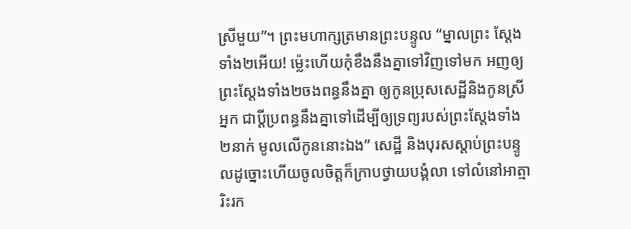ស្រីមួយ”។ ព្រះមហាក្សត្រមានព្រះបន្ទូល “ម្នាលព្រះ ស្តែងទាំង២អើយ! ម្ល៉េះហើយកុំខឹងនឹងគ្នាទៅវិញទៅមក អញឲ្យព្រះស្តែងទាំង២ចងពន្ធនឹងគ្នា ឲ្យកូនប្រុសសេដ្ឋីនិងកូនស្រីអ្នក ជាប្តីប្រពន្ធនឹងគ្នាទៅដើម្បីឲ្យទ្រព្យរបស់ព្រះស្តែងទាំង២នាក់ មូលលើកូននោះឯង” សេដ្ឋី និងបុរសស្តាប់ព្រះបន្ទូលដូច្នោះហើយចូលចិត្តក៏ក្រាបថ្វាយបង្គំលា ទៅលំនៅអាត្មារិះរក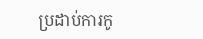ប្រដាប់ការកូ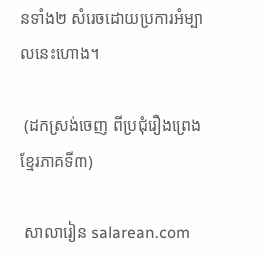នទាំង២ សំរេចដោយប្រការអំម្បាលនេះហោង។

 (ដកស្រង់ចេញ ពីប្រជុំរឿងព្រេងខ្មែរភាគទី៣)

 សាលារៀន salarean.com